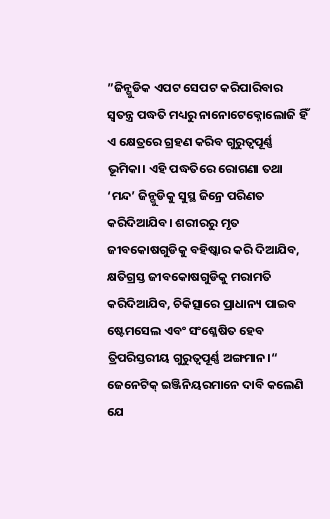”ଜିନ୍ଗୁଡିକ ଏପଟ ସେପଟ କରିପାରିବାର ସ୍ବତନ୍ତ୍ର ପଦ୍ଧତି ମଧ୍ୟରୁ ନାନୋଟେକ୍ନୋଲୋଜି ହିଁ ଏ କ୍ଷେତ୍ରରେ ଗ୍ରହଣ କରିବ ଗୁରୁତ୍ୱପୂର୍ଣ୍ଣ ଭୂମିକା। ଏହି ପଦ୍ଧତିରେ ରୋଗଣା ତଥା ‘ମନ୍ଦ’ ଜିନ୍ଗୁଡିକୁ ସୁସ୍ଥ ଜିନ୍ରେ ପରିଣତ କରିଦିଆଯିବ। ଶରୀରରୁ ମୃତ ଜୀବକୋଷଗୁଡିକୁ ବହିଷ୍କାର କରି ଦିଆଯିବ, କ୍ଷତିଗ୍ରସ୍ତ ଜୀବକୋଷଗୁଡିକୁ ମରାମତି କରିଦିଆଯିବ, ଚିକିତ୍ସାରେ ପ୍ରାଧାନ୍ୟ ପାଇବ ଷ୍ଟେମସେଲ ଏବଂ ସଂଶ୍ଳେଷିତ ହେବ ତ୍ରିପରିସ୍ତରୀୟ ଗୁରୁତ୍ୱପୂର୍ଣ୍ଣ ଅଙ୍ଗମାନ।“
ଜେନେଟିକ୍ ଇଞ୍ଜିନିୟରମାନେ ଦାବି କଲେଣି ଯେ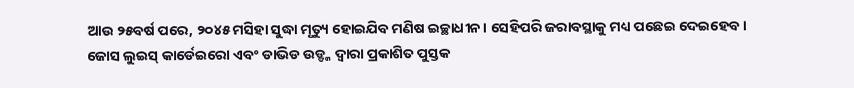ଆଉ ୨୫ବର୍ଷ ପରେ, ୨୦୪୫ ମସିହା ସୁଦ୍ଧା ମୃତ୍ୟୁ ହୋଇଯିବ ମଣିଷ ଇଚ୍ଛାଧୀନ। ସେହିପରି ଜରାବସ୍ଥାକୁ ମଧ୍ୟ ପଛେଇ ଦେଇହେବ।
ଜୋସ ଲୁଇସ୍ କାର୍ଡେଇରୋ ଏବଂ ଡାଭିଡ ଉଡ୍ଙ୍କ ଦ୍ୱାରା ପ୍ରକାଶିତ ପୁସ୍ତକ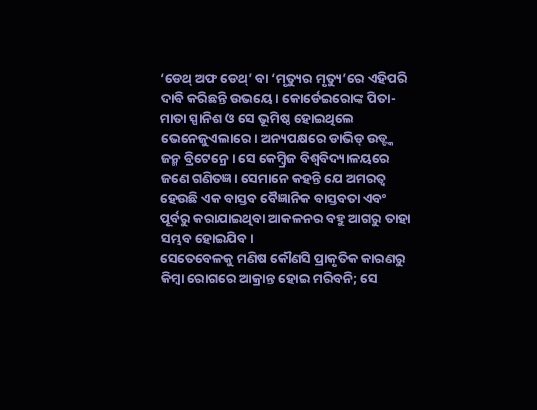‘ଡେଥ୍ ଅଫ ଡେଥ୍’ ବା ‘ମୃତ୍ୟୁର ମୃତ୍ୟୁ’ରେ ଏହିପରି ଦାବି କରିଛନ୍ତି ଉଭୟେ। କୋର୍ଡେଇରୋଙ୍କ ପିତା-ମାତା ସ୍ପାନିଶ ଓ ସେ ଭୂମିଷ୍ଠ ହୋଇଥିଲେ ଭେନେଜୁଏଲାରେ। ଅନ୍ୟପକ୍ଷରେ ଡାଭିଡ୍ ଉଡ୍ଙ୍କ ଜନ୍ମ ବ୍ରିଟେନ୍ରେ। ସେ କେମ୍ବ୍ରିଜ ବିଶ୍ୱବିଦ୍ୟାଳୟରେ ଜଣେ ଗଣିତଜ୍ଞ। ସେମାନେ କହନ୍ତି ଯେ ଅମରତ୍ୱ ହେଉଛି ଏକ ବାସ୍ତବ ବୈଜ୍ଞାନିକ ବାସ୍ତବତା ଏବଂ ପୂର୍ବରୁ କରାଯାଇଥିବା ଆକଳନର ବହୁ ଆଗରୁ ତାହା ସମ୍ଭବ ହୋଇଯିବ।
ସେତେବେଳକୁ ମଣିଷ କୌଣସି ପ୍ରାକୃତିକ କାରଣରୁ କିମ୍ବା ରୋଗରେ ଆକ୍ରାନ୍ତ ହୋଇ ମରିବନି; ସେ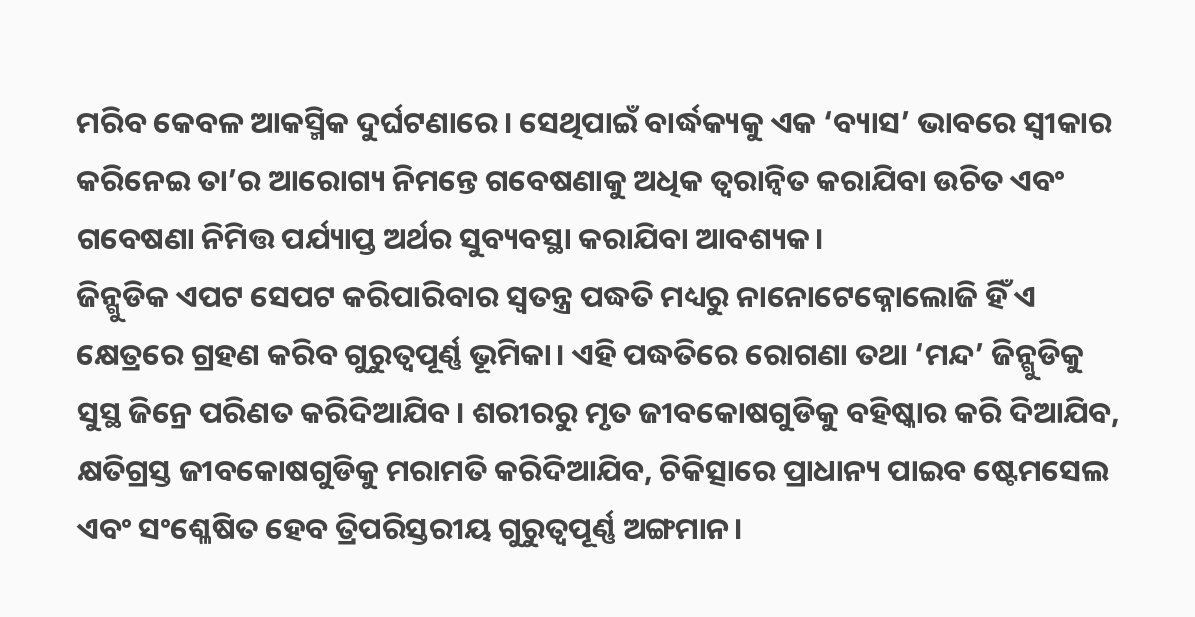ମରିବ କେବଳ ଆକସ୍ମିକ ଦୁର୍ଘଟଣାରେ। ସେଥିପାଇଁ ବାର୍ଦ୍ଧକ୍ୟକୁ ଏକ ‘ବ୍ୟାସ’ ଭାବରେ ସ୍ବୀକାର କରିନେଇ ତା’ର ଆରୋଗ୍ୟ ନିମନ୍ତେ ଗବେଷଣାକୁ ଅଧିକ ତ୍ୱରାନ୍ବିତ କରାଯିବା ଉଚିତ ଏବଂ ଗବେଷଣା ନିମିତ୍ତ ପର୍ଯ୍ୟାପ୍ତ ଅର୍ଥର ସୁବ୍ୟବସ୍ଥା କରାଯିବା ଆବଶ୍ୟକ।
ଜିନ୍ଗୁଡିକ ଏପଟ ସେପଟ କରିପାରିବାର ସ୍ବତନ୍ତ୍ର ପଦ୍ଧତି ମଧ୍ୟରୁ ନାନୋଟେକ୍ନୋଲୋଜି ହିଁ ଏ କ୍ଷେତ୍ରରେ ଗ୍ରହଣ କରିବ ଗୁରୁତ୍ୱପୂର୍ଣ୍ଣ ଭୂମିକା। ଏହି ପଦ୍ଧତିରେ ରୋଗଣା ତଥା ‘ମନ୍ଦ’ ଜିନ୍ଗୁଡିକୁ ସୁସ୍ଥ ଜିନ୍ରେ ପରିଣତ କରିଦିଆଯିବ। ଶରୀରରୁ ମୃତ ଜୀବକୋଷଗୁଡିକୁ ବହିଷ୍କାର କରି ଦିଆଯିବ, କ୍ଷତିଗ୍ରସ୍ତ ଜୀବକୋଷଗୁଡିକୁ ମରାମତି କରିଦିଆଯିବ, ଚିକିତ୍ସାରେ ପ୍ରାଧାନ୍ୟ ପାଇବ ଷ୍ଟେମସେଲ ଏବଂ ସଂଶ୍ଳେଷିତ ହେବ ତ୍ରିପରିସ୍ତରୀୟ ଗୁରୁତ୍ୱପୂର୍ଣ୍ଣ ଅଙ୍ଗମାନ।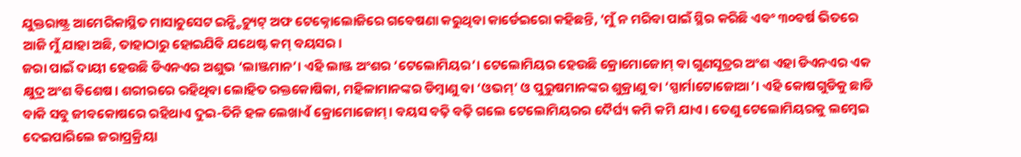ଯୁକ୍ତରାଷ୍ଟ୍ର ଆମେରିକାସ୍ଥିତ ମାସାଚୁସେଟ ଇନ୍ଷ୍ଟିଚ୍ୟୁଟ୍ ଅଫ ଟେକ୍ନୋଲୋଜିରେ ଗବେଷଣା କରୁଥିବା କାର୍ଡେଇରୋ କହିଛନ୍ତି, ‘ମୁଁ ନ ମରିବା ପାଇଁ ସ୍ଥିର କରିଛି ଏବଂ ୩୦ବର୍ଷ ଭିତରେ ଆଜି ମୁଁ ଯାହା ଅଛି, ତାହାଠାରୁ ହୋଇଯିବି ଯଥେଷ୍ଟ କମ୍ ବୟସର।
ଜରା ପାଇଁ ଦାୟୀ ହେଉଛି ଡିଏନଏର ଅଶୁଭ ‘ଲାଞ୍ଜମାନ’। ଏହି ଲାଞ୍ଜ ଅଂଶର ‘ଟେଲୋମିୟର’। ଟେଲୋମିୟର ହେଉଛି କ୍ରୋମୋଜୋମ୍ ବା ଗୁଣସୂତ୍ରର ଅଂଶ ଏହା ଡିଏନଏର ଏକ କ୍ଷୁଦ୍ର ଅଂଶ ବିଶେଷ। ଶରୀରରେ ରହିଥିବା ଲୋହିତ ରକ୍ତକୋଷିକା, ମହିଳାମାନଙ୍କର ଡିମ୍ବାଣୁ ବା ‘ଓଭମ୍’ ଓ ପୁରୁଷମାନଙ୍କର ଶୁକ୍ରାଣୁ ବା ‘ସ୍ପାର୍ମାଟୋଜୋଆ’। ଏହି କୋଷଗୁଡିକୁ ଛାଡି ବାକି ସବୁ ଜୀବକୋଷରେ ରହିଥାଏ ଦୁଇ-ତିନି ହଳ ଲେଖାଏଁ କ୍ରୋମୋଜୋମ୍। ବୟସ ବଢ଼ି ବଢ଼ି ଗଲେ ଟେଲୋମିୟରର ଦୈର୍ଘ୍ୟ କମି କମି ଯାଏ। ତେଣୁ ଟେଲୋମିୟରକୁ ଲମ୍ବେଇ ଦେଇପାରିଲେ ଜରାପ୍ରକ୍ରିୟା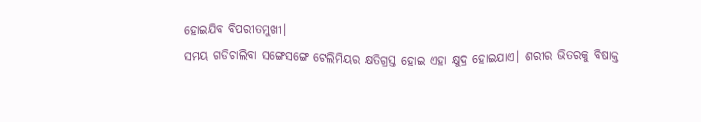ହୋଇଯିବ ବିପରୀତମୁଖୀ।
ସମୟ ଗଡିଚାଲିବା ସଙ୍ଗେସଙ୍ଗେ ଟେଲିମିୟର କ୍ଷତିଗ୍ରସ୍ତ ହୋଇ ଏହା କ୍ଷୁଦ୍ର ହୋଇଯାଏ। ଶରୀର ଭିତରକୁ ବିଷାକ୍ତ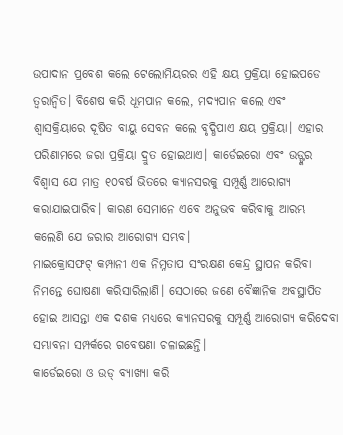ଉପାଦାନ ପ୍ରବେଶ କଲେ ଟେଲୋମିୟରର ଏହି କ୍ଷୟ ପ୍ରକ୍ରିୟା ହୋଇପଡେ ତ୍ୱରାନ୍ବିତ। ବିଶେଷ କରି ଧୂମପାନ କଲେ, ମଦ୍ୟପାନ କଲେ ଏବଂ ଶ୍ୱାସକ୍ରିୟାରେ ଦୂଷିତ ବାୟୁ ସେବନ କଲେ ବୃଦ୍ଧିପାଏ କ୍ଷୟ ପ୍ରକ୍ରିୟା। ଏହାର ପରିଣାମରେ ଜରା ପ୍ରକ୍ରିୟା ଦ୍ରୁତ ହୋଇଥାଏ। କାର୍ଡେଇରୋ ଏବଂ ଉଡ୍ଙ୍କର ବିଶ୍ୱାସ ଯେ ମାତ୍ର ୧୦ବର୍ଷ ଭିତରେ କ୍ୟାନସରକୁ ସମ୍ପୂର୍ଣ୍ଣ ଆରୋଗ୍ୟ କରାଯାଇପାରିବ। କାରଣ ସେମାନେ ଏବେ ଅନୁଭବ କରିବାକୁ ଆରମ୍ଭ କଲେଣି ଯେ ଜରାର ଆରୋଗ୍ୟ ସମ୍ଭବ।
ମାଇକ୍ରୋସଫଟ୍ କମ୍ପାନୀ ଏକ ନିମ୍ନତାପ ସଂରକ୍ଷଣ କେନ୍ଦ୍ର ସ୍ଥାପନ କରିବା ନିମନ୍ତେ ଘୋଷଣା କରିସାରିଲାଣି। ସେଠାରେ ଜଣେ ବୈଜ୍ଞାନିକ ଅବସ୍ଥାପିତ ହୋଇ ଆସନ୍ତା ଏକ ଦଶକ ମଧ୍ୟରେ କ୍ୟାନସରକୁ ସମ୍ପୂର୍ଣ୍ଣ ଆରୋଗ୍ୟ କରିଦେବା ସମ୍ଭାବନା ସମ୍ପର୍କରେ ଗବେଷଣା ଚଳାଇଛନ୍ତି।
କାର୍ଡେଇରୋ ଓ ଉଡ୍ ବ୍ୟାଖ୍ୟା କରି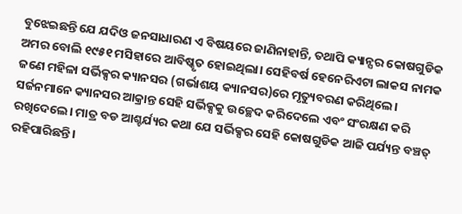ବୁଝେଇଛନ୍ତି ଯେ ଯଦିଓ ଜନସାଧାରଣ ଏ ବିଷୟରେ ଜାଣିନାହାନ୍ତି, ତଥାପି କ୍ୟାନ୍ସର କୋଷଗୁଡିକ ଅମର ବୋଲି ୧୯୫୧ ମସିହାରେ ଆବିଷ୍କୃତ ହୋଇଥିଲା। ସେହିବର୍ଷ ହେନେରିଏଟା ଲାକସ ନାମକ ଜଣେ ମହିଳା ସର୍ଭିକ୍ସର କ୍ୟାନସର (ଗର୍ଭାଶୟ କ୍ୟାନସର)ରେ ମୃତ୍ୟୁବରଣ କରିଥିଲେ। ସର୍ଜନମାନେ କ୍ୟାନସର ଆକ୍ରାନ୍ତ ସେହି ସର୍ଭିକ୍ସକୁ ଉଚ୍ଛେଦ କରିଦେଲେ ଏବଂ ସଂରକ୍ଷଣ କରି ରଖିଦେଲେ। ମାତ୍ର ବଡ ଆଶ୍ଚର୍ଯ୍ୟର କଥା ଯେ ସର୍ଭିକ୍ସର ସେହି କୋଷଗୁଡିକ ଆଜି ପର୍ଯ୍ୟନ୍ତ ବଞ୍ଚତ୍ ରହିପାରିଛନ୍ତି।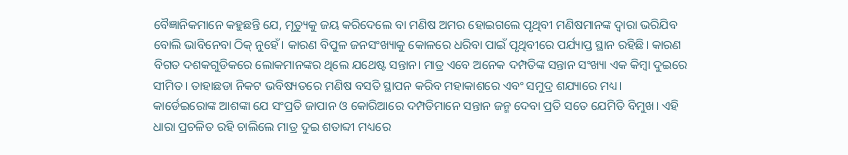ବୈଜ୍ଞାନିକମାନେ କହୁଛନ୍ତି ଯେ, ମୃତ୍ୟୁକୁ ଜୟ କରିଦେଲେ ବା ମଣିଷ ଅମର ହୋଇଗଲେ ପୃଥିବୀ ମଣିଷମାନଙ୍କ ଦ୍ୱାରା ଭରିଯିବ ବୋଲି ଭାବିନେବା ଠିକ୍ ନୁହେଁ। କାରଣ ବିପୁଳ ଜନସଂଖ୍ୟାକୁ କୋଳରେ ଧରିବା ପାଇଁ ପୃଥିବୀରେ ପର୍ଯ୍ୟାପ୍ତ ସ୍ଥାନ ରହିଛି। କାରଣ ବିଗତ ଦଶକଗୁଡିକରେ ଲୋକମାନଙ୍କର ଥିଲେ ଯଥେଷ୍ଟ ସନ୍ତାନ। ମାତ୍ର ଏବେ ଅନେକ ଦମ୍ପତିଙ୍କ ସନ୍ତାନ ସଂଖ୍ୟା ଏକ କିମ୍ବା ଦୁଇରେ ସୀମିତ। ତାହାଛଡା ନିକଟ ଭବିଷ୍ୟତରେ ମଣିଷ ବସତି ସ୍ଥାପନ କରିବ ମହାକାଶରେ ଏବଂ ସମୁଦ୍ର ଶଯ୍ୟାରେ ମଧ୍ୟ।
କାର୍ଡେଇରୋଙ୍କ ଆଶଙ୍କା ଯେ ସଂପ୍ରତି ଜାପାନ ଓ କୋରିଆରେ ଦମ୍ପତିମାନେ ସନ୍ତାନ ଜନ୍ମ ଦେବା ପ୍ରତି ସତେ ଯେମିତି ବିମୁଖ। ଏହି ଧାରା ପ୍ରଚଳିତ ରହି ଚାଲିଲେ ମାତ୍ର ଦୁଇ ଶତାବ୍ଦୀ ମଧ୍ୟରେ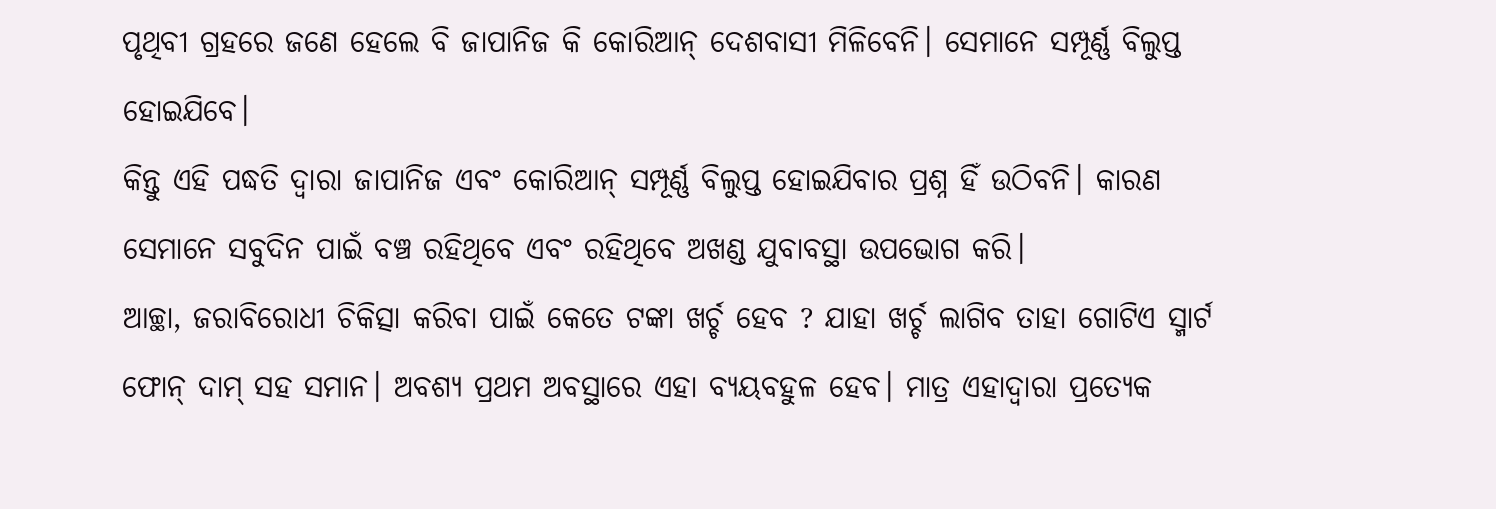ପୃଥିବୀ ଗ୍ରହରେ ଜଣେ ହେଲେ ବି ଜାପାନିଜ କି କୋରିଆନ୍ ଦେଶବାସୀ ମିଳିବେନି। ସେମାନେ ସମ୍ପୂର୍ଣ୍ଣ ବିଲୁପ୍ତ ହୋଇଯିବେ।
କିନ୍ତୁ ଏହି ପଦ୍ଧତି ଦ୍ୱାରା ଜାପାନିଜ ଏବଂ କୋରିଆନ୍ ସମ୍ପୂର୍ଣ୍ଣ ବିଲୁପ୍ତ ହୋଇଯିବାର ପ୍ରଶ୍ନ ହିଁ ଉଠିବନି। କାରଣ ସେମାନେ ସବୁଦିନ ପାଇଁ ବଞ୍ଚ ରହିଥିବେ ଏବଂ ରହିଥିବେ ଅଖଣ୍ଡ ଯୁବାବସ୍ଥା ଉପଭୋଗ କରି।
ଆଚ୍ଛା, ଜରାବିରୋଧୀ ଚିକିତ୍ସା କରିବା ପାଇଁ କେତେ ଟଙ୍କା ଖର୍ଚ୍ଚ ହେବ ? ଯାହା ଖର୍ଚ୍ଚ ଲାଗିବ ତାହା ଗୋଟିଏ ସ୍ମାର୍ଟ ଫୋନ୍ ଦାମ୍ ସହ ସମାନ। ଅବଶ୍ୟ ପ୍ରଥମ ଅବସ୍ଥାରେ ଏହା ବ୍ୟୟବହୁଳ ହେବ। ମାତ୍ର ଏହାଦ୍ୱାରା ପ୍ରତ୍ୟେକ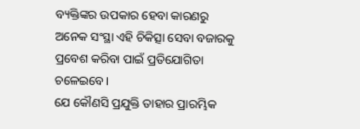ବ୍ୟକ୍ତିଙ୍କର ଉପକାର ହେବା କାରଣରୁ ଅନେକ ସଂସ୍ଥା ଏହି ଚିକିତ୍ସା ସେବା ବଜାରକୁ ପ୍ରବେଶ କରିବା ପାଇଁ ପ୍ରତିଯୋଗିତା ଚଳେଇବେ।
ଯେ କୌଣସି ପ୍ରଯୁକ୍ତି ତାହାର ପ୍ରାରମ୍ଭିକ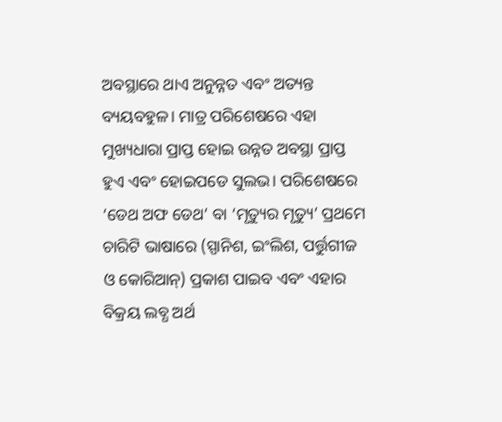ଅବସ୍ଥାରେ ଥାଏ ଅନୁନ୍ନତ ଏବଂ ଅତ୍ୟନ୍ତ ବ୍ୟୟବହୁଳ। ମାତ୍ର ପରିଶେଷରେ ଏହା ମୁଖ୍ୟଧାରା ପ୍ରାପ୍ତ ହୋଇ ଉନ୍ନତ ଅବସ୍ଥା ପ୍ରାପ୍ତ ହୁଏ ଏବଂ ହୋଇପଡେ ସୁଲଭ। ପରିଶେଷରେ ‘ଡେଥ ଅଫ ଡେଥ’ ବା ‘ମୃତ୍ୟୁର ମୃତ୍ୟୁ’ ପ୍ରଥମେ ଚାରିଟି ଭାଷାରେ (ସ୍ପାନିଶ, ଇଂଲିଶ, ପର୍ତ୍ତୁଗୀଜ ଓ କୋରିଆନ୍) ପ୍ରକାଶ ପାଇବ ଏବଂ ଏହାର ବିକ୍ରୟ ଲବ୍ଧ ଅର୍ଥ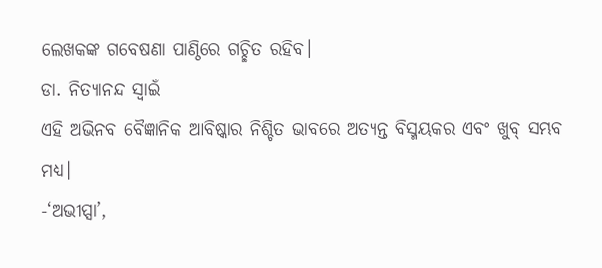ଲେଖକଙ୍କ ଗବେଷଣା ପାଣ୍ଠିରେ ଗଚ୍ଛିତ ରହିବ।
ଡା. ନିତ୍ୟାନନ୍ଦ ସ୍ବାଇଁ
ଏହି ଅଭିନବ ବୈଜ୍ଞାନିକ ଆବିଷ୍କାର ନିଶ୍ଚିତ ଭାବରେ ଅତ୍ୟନ୍ତ ବିସ୍ମୟକର ଏବଂ ଖୁବ୍ ସମ୍ଭବ ମଧ୍ୟ।
-‘ଅଭୀପ୍ସା’,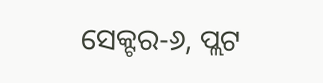ସେକ୍ଟର-୬, ପ୍ଲଟ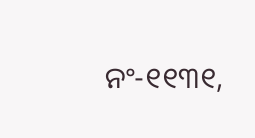ନଂ-୧୧୩୧,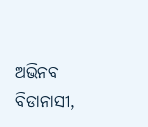ଅଭିନବ ବିଡାନାସୀ,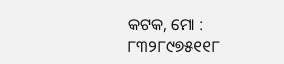କଟକ, ମୋ : ୮୩୨୮୯୭୫୧୧୮